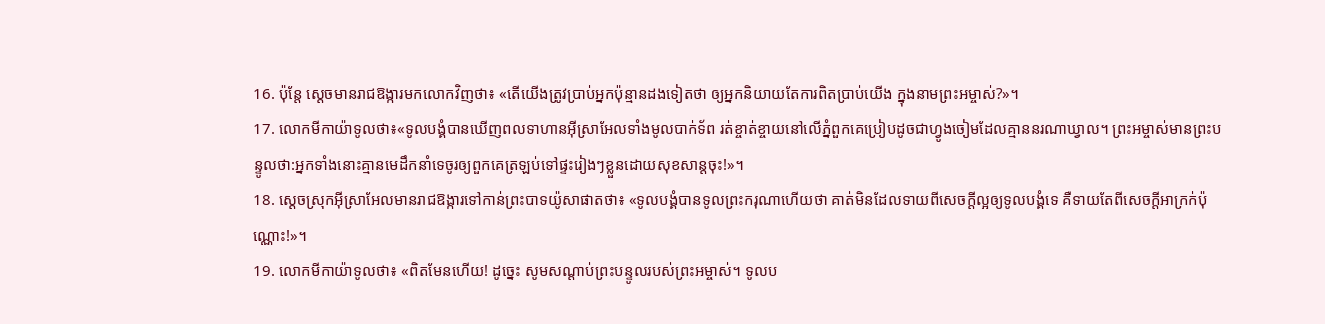16. ប៉ុន្តែ ស្ដេចមានរាជឱង្ការមកលោកវិញថា៖ «តើយើងត្រូវប្រាប់អ្នកប៉ុន្មានដងទៀតថា ឲ្យអ្នកនិយាយតែការពិតប្រាប់យើង ក្នុងនាមព្រះអម្ចាស់?»។
17. លោកមីកាយ៉ាទូលថា៖«ទូលបង្គំបានឃើញពលទាហានអ៊ីស្រាអែលទាំងមូលបាក់ទ័ព រត់ខ្ចាត់ខ្ចាយនៅលើភ្នំពួកគេប្រៀបដូចជាហ្វូងចៀមដែលគ្មាននរណាឃ្វាល។ ព្រះអម្ចាស់មានព្រះបន្ទូលថា:អ្នកទាំងនោះគ្មានមេដឹកនាំទេចូរឲ្យពួកគេត្រឡប់ទៅផ្ទះរៀងៗខ្លួនដោយសុខសាន្តចុះ!»។
18. ស្ដេចស្រុកអ៊ីស្រាអែលមានរាជឱង្ការទៅកាន់ព្រះបាទយ៉ូសាផាតថា៖ «ទូលបង្គំបានទូលព្រះករុណាហើយថា គាត់មិនដែលទាយពីសេចក្ដីល្អឲ្យទូលបង្គំទេ គឺទាយតែពីសេចក្ដីអាក្រក់ប៉ុណ្ណោះ!»។
19. លោកមីកាយ៉ាទូលថា៖ «ពិតមែនហើយ! ដូច្នេះ សូមសណ្ដាប់ព្រះបន្ទូលរបស់ព្រះអម្ចាស់។ ទូលប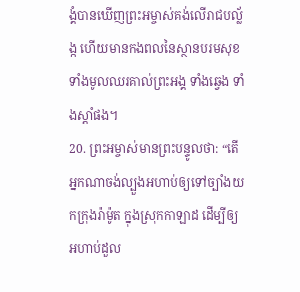ង្គំបានឃើញព្រះអម្ចាស់គង់លើរាជបល្ល័ង្ក ហើយមានកងពលនៃស្ថានបរមសុខទាំងមូលឈរគាល់ព្រះអង្គ ទាំងឆ្វេង ទាំងស្ដាំផង។
20. ព្រះអម្ចាស់មានព្រះបន្ទូលថា: “តើអ្នកណាចង់ល្បួងអហាប់ឲ្យទៅច្បាំងយកក្រុងរ៉ាម៉ូត ក្នុងស្រុកកាឡាដ ដើម្បីឲ្យអហាប់ដួល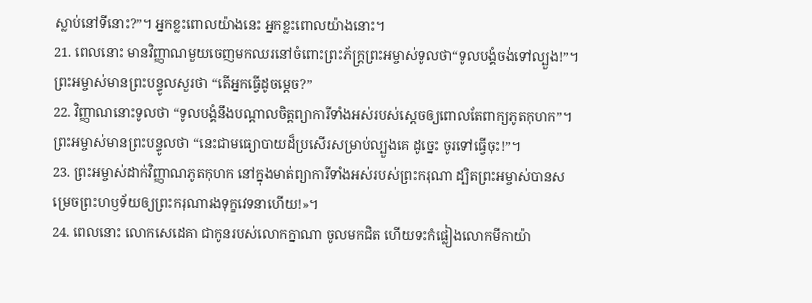ស្លាប់នៅទីនោះ?”។ អ្នកខ្លះពោលយ៉ាងនេះ អ្នកខ្លះពោលយ៉ាងនោះ។
21. ពេលនោះ មានវិញ្ញាណមួយចេញមកឈរនៅចំពោះព្រះភ័ក្ត្រព្រះអម្ចាស់ទូលថា“ទូលបង្គំចង់ទៅល្បួង!”។ ព្រះអម្ចាស់មានព្រះបន្ទូលសួរថា “តើអ្នកធ្វើដូចម្ដេច?”
22. វិញ្ញាណនោះទូលថា “ទូលបង្គំនឹងបណ្ដាលចិត្តព្យាការីទាំងអស់របស់ស្ដេចឲ្យពោលតែពាក្យភូតកុហក”។ ព្រះអម្ចាស់មានព្រះបន្ទូលថា “នេះជាមធ្យោបាយដ៏ប្រសើរសម្រាប់ល្បួងគេ ដូច្នេះ ចូរទៅធ្វើចុះ!”។
23. ព្រះអម្ចាស់ដាក់វិញ្ញាណភូតកុហក នៅក្នុងមាត់ព្យាការីទាំងអស់របស់ព្រះករុណា ដ្បិតព្រះអម្ចាស់បានសម្រេចព្រះហឫទ័យឲ្យព្រះករុណារងទុក្ខវេទនាហើយ!»។
24. ពេលនោះ លោកសេដេគា ជាកូនរបស់លោកក្នាណា ចូលមកជិត ហើយទះកំផ្លៀងលោកមីកាយ៉ា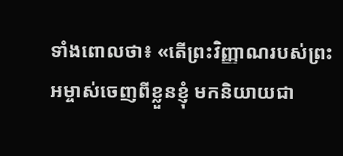ទាំងពោលថា៖ «តើព្រះវិញ្ញាណរបស់ព្រះអម្ចាស់ចេញពីខ្លួនខ្ញុំ មកនិយាយជា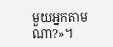មួយអ្នកតាមណា?»។